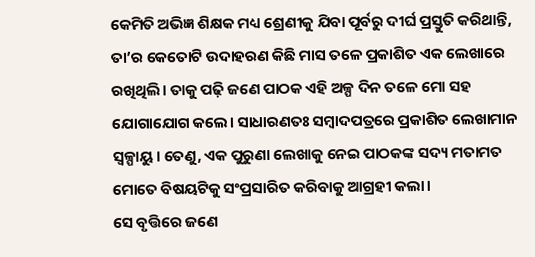କେମିତି ଅଭିଜ୍ଞ ଶିକ୍ଷକ ମଧ୍ୟ ଶ୍ରେଣୀକୁ ଯିବା ପୂର୍ବରୁ ଦୀର୍ଘ ପ୍ରସ୍ତୁତି କରିଥାନ୍ତି, ତା’ର କେତୋଟି ଉଦାହରଣ କିଛି ମାସ ତଳେ ପ୍ରକାଶିତ ଏକ ଲେଖାରେ ରଖିଥିଲି। ତାକୁ ପଢ଼ି ଜଣେ ପାଠକ ଏହି ଅଳ୍ପ ଦିନ ତଳେ ମୋ ସହ ଯୋଗାଯୋଗ କଲେ। ସାଧାରଣତଃ ସମ୍ବାଦପତ୍ରରେ ପ୍ରକାଶିତ ଲେଖାମାନ ସ୍ବଳ୍ପାୟୁ। ତେଣୁ, ଏକ ପୁରୁଣା ଲେଖାକୁ ନେଇ ପାଠକଙ୍କ ସଦ୍ୟ ମତାମତ ମୋତେ ବିଷୟଟିକୁ ସଂପ୍ରସାରିତ କରିବାକୁ ଆଗ୍ରହୀ କଲା।
ସେ ବୃତ୍ତିରେ ଜଣେ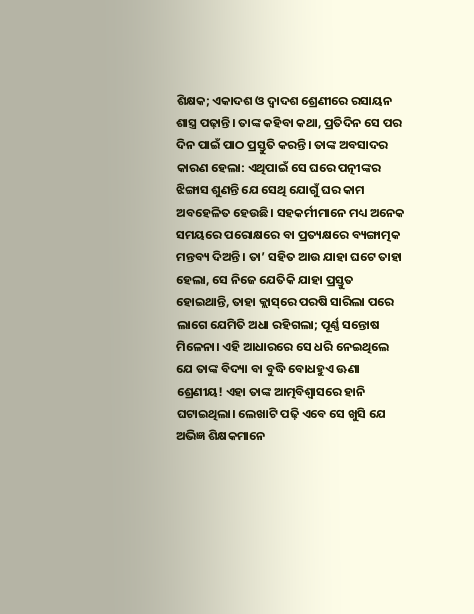ଶିକ୍ଷକ; ଏକାଦଶ ଓ ଦ୍ବାଦଶ ଶ୍ରେଣୀରେ ରସାୟନ ଶାସ୍ତ୍ର ପଢ଼ାନ୍ତି। ତାଙ୍କ କହିବା କଥା, ପ୍ରତିଦିନ ସେ ପର ଦିନ ପାଇଁ ପାଠ ପ୍ରସ୍ତୁତି କରନ୍ତି। ତାଙ୍କ ଅବସାଦର କାରଣ ହେଲା: ଏଥିପାଇଁ ସେ ଘରେ ପତ୍ନୀଙ୍କର ଝିଙ୍ଗାସ ଶୁଣନ୍ତି ଯେ ସେଥି ଯୋଗୁଁ ଘର କାମ ଅବହେଳିତ ହେଉଛି। ସହକର୍ମୀମାନେ ମଧ୍ୟ ଅନେକ ସମୟରେ ପରୋକ୍ଷରେ ବା ପ୍ରତ୍ୟକ୍ଷରେ ବ୍ୟଙ୍ଗାତ୍ମକ ମନ୍ତବ୍ୟ ଦିଅନ୍ତି। ତା’ ସହିତ ଆଉ ଯାହା ଘଟେ ତାହା ହେଲା, ସେ ନିଜେ ଯେତିକି ଯାହା ପ୍ରସ୍ତୁତ ହୋଇଥାନ୍ତି, ତାହା କ୍ଲାସ୍‌ରେ ପରଷି ସାରିଲା ପରେ ଲାଗେ ଯେମିତି ଅଧା ରହିଗଲା; ପୂର୍ଣ୍ଣ ସନ୍ତୋଷ ମିଳେନା। ଏହି ଆଧାରରେ ସେ ଧରି ନେଇଥିଲେ ଯେ ତାଙ୍କ ବିଦ୍ୟା ବା ବୁଦ୍ଧି ବୋଧହୁଏ ଊଣା ଶ୍ରେଣୀୟ! ଏହା ତାଙ୍କ ଆତ୍ମବିଶ୍ବାସରେ ହାନି ଘଟାଇଥିଲା। ଲେଖାଟି ପଢ଼ି ଏବେ ସେ ଖୁସି ଯେ ଅଭିଜ୍ଞ ଶିକ୍ଷକମାନେ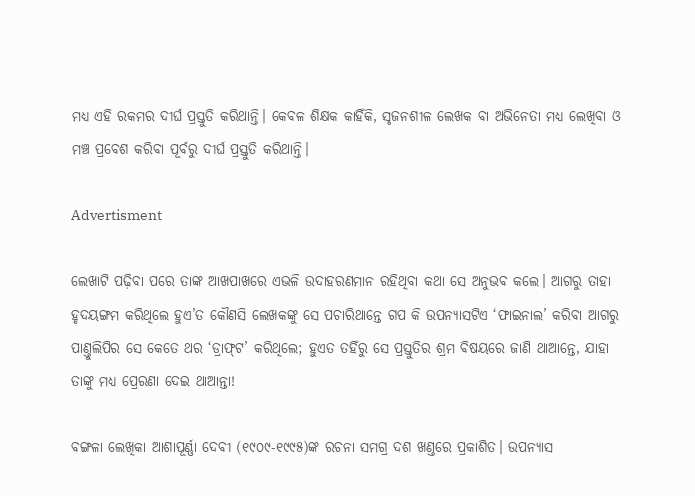ମଧ୍ୟ ଏହି ରକମର ଦୀର୍ଘ ପ୍ରସ୍ତୁତି କରିଥାନ୍ତି। କେବଳ ଶିକ୍ଷକ କାହିଁକି, ସୃଜନଶୀଳ ଲେଖକ ବା ଅଭିନେତା ମଧ୍ୟ ଲେଖିବା ଓ ମଞ୍ଚ ପ୍ରବେଶ କରିବା ପୂର୍ବରୁ ଦୀର୍ଘ ପ୍ରସ୍ତୁତି କରିଥାନ୍ତି।

Advertisment

ଲେଖାଟି ପଢ଼ିବା ପରେ ତାଙ୍କ ଆଖପାଖରେ ଏଭଳି ଉଦାହରଣମାନ ରହିଥିବା କଥା ସେ ଅନୁଭବ କଲେ। ଆଗରୁ ତାହା ହୃଦୟଙ୍ଗମ କରିଥିଲେ ହୁଏ’ତ କୌଣସି ଲେଖକଙ୍କୁ ସେ ପଚାରିଥାନ୍ତେ ଗପ କି ଉପନ୍ୟାସଟିଏ ‘ଫାଇନାଲ’ କରିବା ଆଗରୁ ପାଣ୍ତୁଲିପିର ସେ କେତେ ଥର ‘ଡ୍ରାଫ୍‌ଟ’ କରିଥିଲେ; ହୁଏତ ତହିଁରୁ ସେ ପ୍ରସ୍ତୁତିର ଶ୍ରମ ବିଷୟରେ ଜାଣି ଥାଆନ୍ତେ, ଯାହା ତାଙ୍କୁ ମଧ୍ୟ ପ୍ରେରଣା ଦେଇ ଥାଆନ୍ତା!

ବଙ୍ଗଳା ଲେଖିକା ଆଶାପୂର୍ଣ୍ଣା ଦେବୀ (୧୯୦୯-୧୯୯୫)ଙ୍କ ରଚନା ସମଗ୍ର ଦଶ ଖଣ୍ତରେ ପ୍ରକାଶିତ। ଉପନ୍ୟାସ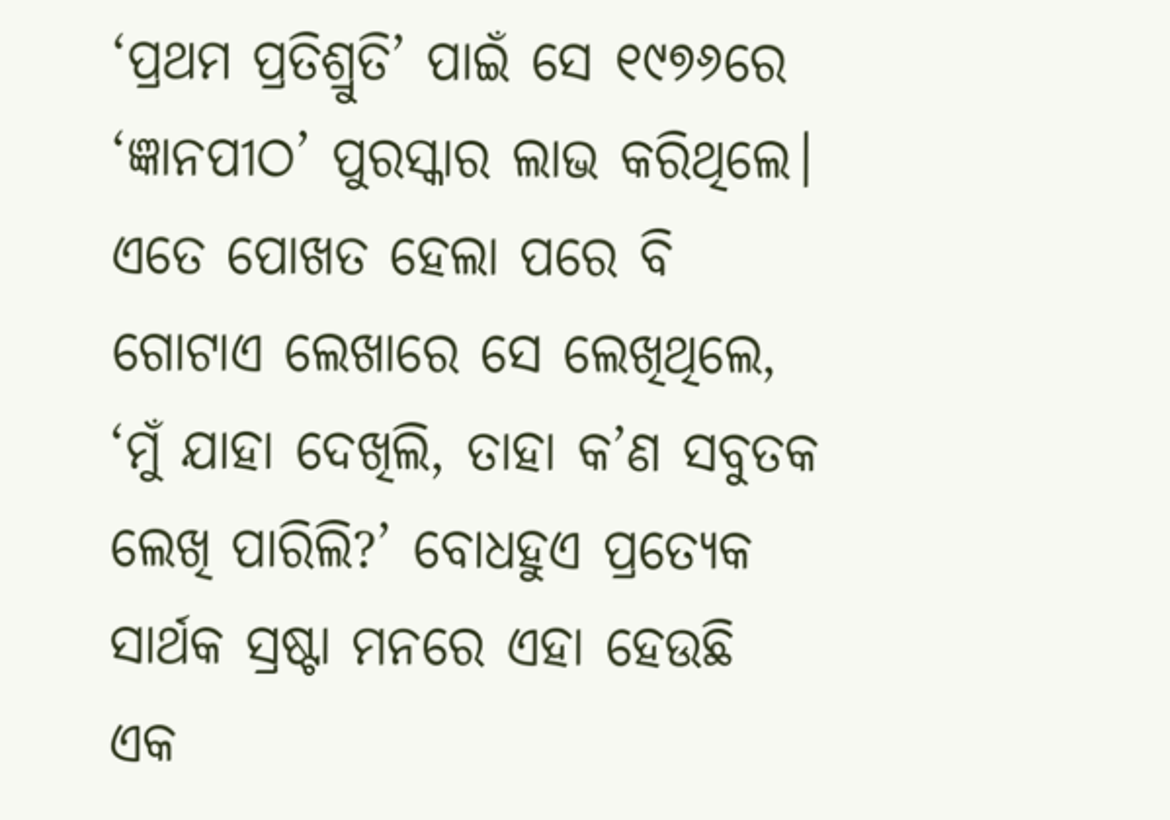‘ପ୍ରଥମ ପ୍ରତିଶ୍ରୁତି’ ପାଇଁ ସେ ୧୯୭୬ରେ ‘ଜ୍ଞାନପୀଠ’ ପୁରସ୍କାର ଲାଭ କରିଥିଲେ। ଏତେ ପୋଖତ ହେଲା ପରେ ବି ଗୋଟାଏ ଲେଖାରେ ସେ ଲେଖିଥିଲେ, ‘ମୁଁ ଯାହା ଦେଖିଲି, ତାହା କ’ଣ ସବୁତକ ଲେଖି ପାରିଲି?’ ବୋଧହୁଏ ପ୍ରତ୍ୟେକ ସାର୍ଥକ ସ୍ରଷ୍ଟା ମନରେ ଏହା ହେଉଛି ଏକ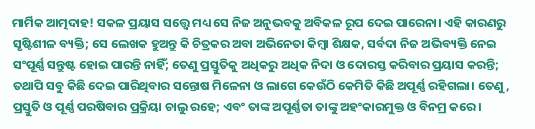ମାର୍ମିକ ଆତ୍ମଦାହ! ସକଳ ପ୍ରୟାସ ସତ୍ତ୍ବେ ମଧ୍ୟ ସେ ନିଜ ଅନୁଭବକୁ ଅବିକଳ ରୂପ ଦେଇ ପାରେନା। ଏହି କାରଣରୁ ସୃଷ୍ଟିଶୀଳ ବ୍ୟକ୍ତି; ସେ ଲେଖକ ହୁଅନ୍ତୁ କି ଚିତ୍ରକର ଅବା ଅଭିନେତା କିମ୍ବା ଶିକ୍ଷକ, ସର୍ବଦା ନିଜ ଅଭିବ୍ୟକ୍ତି ନେଇ ସଂପୂର୍ଣ୍ଣ ସନ୍ତୁଷ୍ଟ ହୋଇ ପାରନ୍ତି ନାହିଁ; ତେଣୁ ପ୍ରସ୍ତୁତିକୁ ଅଧିକରୁ ଅଧିକ ନିଦା ଓ ଦୋରସ୍ତ କରିବାର ପ୍ରୟାସ କରନ୍ତି; ତଥାପି ସବୁ କିଛି ଦେଇ ପାରିଥିବାର ସନ୍ତୋ‌ଷ ମିଳେନା ଓ ଲାଗେ କେଉଁଠି କେମିତି କିଛି ଅପୂର୍ଣ୍ଣ ରହିଗଲା। ତେଣୁ, ପ୍ରସ୍ତୁତି ଓ ପୂର୍ଣ୍ଣ ପରଷିବାର ପ୍ରକ୍ରିୟା ଚାଲୁ ରହେ; ଏବଂ ତାଙ୍କ ଅପୂର୍ଣ୍ଣତା ତାଙ୍କୁ ଅହଂକାରମୁକ୍ତ ଓ ବିନମ୍ର କରେ।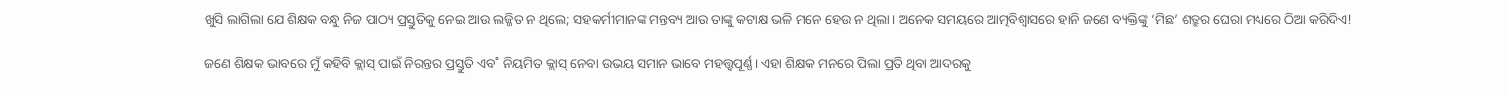ଖୁସି ଲାଗିଲା ଯେ ଶିକ୍ଷକ ବନ୍ଧୁ ନିଜ ପାଠ୍ୟ ପ୍ରସ୍ତୁତିକୁ ନେଇ ଆଉ ଲଜ୍ଜିତ ନ ଥିଲେ; ସହକର୍ମୀମାନଙ୍କ ମନ୍ତବ୍ୟ ଆଉ ତାଙ୍କୁ କଟାକ୍ଷ ଭଳି ମନେ ହେଉ ନ ଥିଲା। ଅନେକ ସମୟରେ ଆତ୍ମବିଶ୍ବାସରେ ହାନି ଜଣେ ବ୍ୟକ୍ତିଙ୍କୁ ‘ମିଛ’ ଶତ୍ରୁର ଘେରା ମଧ୍ୟରେ ଠିଆ କରିଦିଏ!

ଜଣେ ଶିକ୍ଷକ ଭାବରେ ମୁଁ କହିବି କ୍ଲାସ୍‌ ପାଇଁ ନିରନ୍ତର ପ୍ରସ୍ତୁତି ଏବ˚ ନିୟମିତ କ୍ଲାସ୍‌ ନେବା ଉଭୟ ସମାନ ଭାବେ ମହତ୍ତ୍ବପୂର୍ଣ୍ଣ। ଏହା ଶିକ୍ଷକ ମନରେ ପିଲା ପ୍ରତି ଥିବା ଆଦରକୁ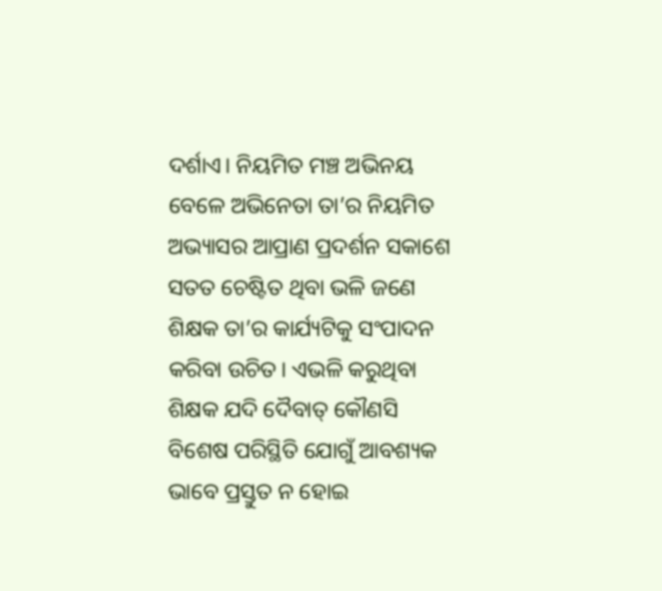ଦର୍ଶାଏ। ନିୟମିତ ମଞ୍ଚ ଅଭିନୟ ବେଳେ ଅଭିନେତା ତା’ର ନିୟମିତ ଅଭ୍ୟାସର ଆପ୍ରାଣ ପ୍ରଦର୍ଶନ ସକାଶେ ସତତ ଚେଷ୍ଟିତ ଥିବା ଭଳି ଜଣେ ଶିକ୍ଷକ ତା’ର କାର୍ଯ୍ୟଟିକୁ ସଂପା‌ଦନ କରିବା ଉଚିତ। ଏଭଳି କରୁଥିବା ଶିକ୍ଷକ ଯଦି ଦୈବାତ୍‌ କୌଣସି ବିଶେଷ ପରିସ୍ଥିତି ଯୋଗୁଁ ଆବଶ୍ୟକ ଭାବେ ପ୍ରସ୍ତୁତ ନ ହୋଇ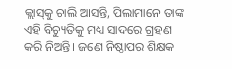କ୍ଲାସ୍‌କୁ ଚାଲି ଆସନ୍ତି, ପିଲାମାନେ ତାଙ୍କ ଏହି ବିଚ୍ୟୁତିକୁ ମଧ୍ୟ ସାଦରେ ଗ୍ରହଣ କରି ନିଅନ୍ତି। ଜଣେ ନିଷ୍ଠାପର ଶିକ୍ଷକ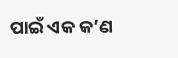ପାଇଁ ଏକ କ’ଣ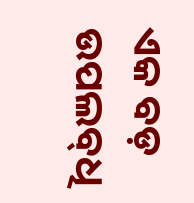ଏକ ବଡ଼ ଉପଲବ୍‌ଧି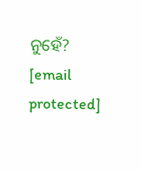ନୁହେଁ?
[email protected]